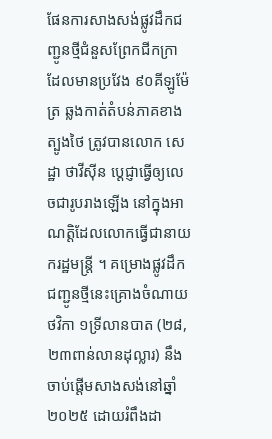ផែនការសាងសង់ផ្លូវដឹកជញ្ជូនថ្មីជំនួសព្រែកជីកក្រា ដែលមានប្រវែង ៩០គីឡូម៉ែត្រ ឆ្លងកាត់តំបន់ភាគខាងត្បូងថៃ ត្រូវបានលោក សេដ្ឋា ថាវីស៊ីន ប្តេជ្ញាធ្វើឲ្យលេចជារូបរាងឡើង នៅក្នុងអាណត្តិដែលលោកធ្វើជានាយករដ្ឋមន្រ្តី ។ គម្រោងផ្លូវដឹកជញ្ជូនថ្មីនេះគ្រោងចំណាយថវិកា ១ទ្រីលានបាត (២៨,២៣ពាន់លានដុល្លារ) នឹងចាប់ផ្តើមសាងសង់នៅឆ្នាំ ២០២៥ ដោយរំពឹងដា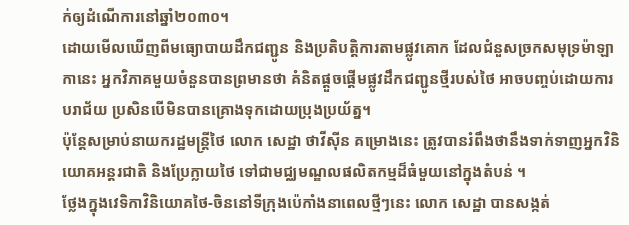ក់ឲ្យដំណើការនៅឆ្នាំ២០៣០។
ដោយមើលឃើញពីមធ្យោបាយដឹកជញ្ជូន និងប្រតិបត្តិការតាមផ្លូវគោក ដែលជំនួសច្រកសមុទ្រម៉ាឡាកានេះ អ្នកវិភាគមួយចំនួនបានព្រមានថា គំនិតផ្តួចផ្តើមផ្លូវដឹកជញ្ជូនថ្មីរបស់ថៃ អាចបញ្ចប់ដោយការបរាជ័យ ប្រសិនបើមិនបានគ្រោងទុកដោយប្រុងប្រយ័ត្ន។
ប៉ុន្តែសម្រាប់នាយករដ្ឋមន្ត្រីថៃ លោក សេដ្ឋា ថាវីស៊ីន គម្រោងនេះ ត្រូវបានរំពឹងថានឹងទាក់ទាញអ្នកវិនិយោគអន្តរជាតិ និងប្រែក្លាយថៃ ទៅជាមជ្ឈមណ្ឌលផលិតកម្មដ៏ធំមួយនៅក្នុងតំបន់ ។
ថ្លែងក្នុងវេទិកាវិនិយោគថៃ-ចិននៅទីក្រុងប៉េកាំងនាពេលថ្មីៗនេះ លោក សេដ្ឋា បានសង្កត់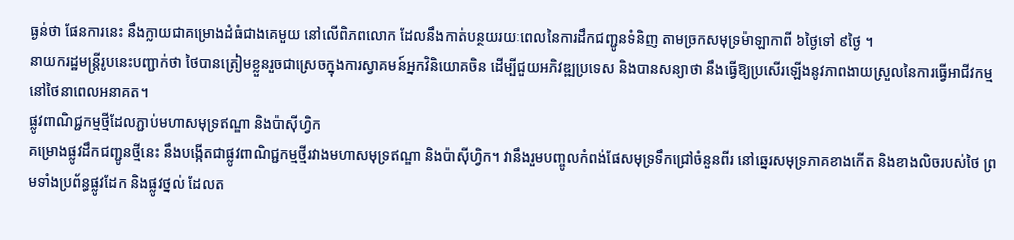ធ្ងន់ថា ផែនការនេះ នឹងក្លាយជាគម្រោងដំធំជាងគេមួយ នៅលើពិភពលោក ដែលនឹងកាត់បន្ថយរយៈពេលនៃការដឹកជញ្ជូនទំនិញ តាមច្រកសមុទ្រម៉ាឡាកាពី ៦ថ្ងៃទៅ ៩ថ្ងៃ ។
នាយករដ្ឋមន្រ្តីរូបនេះបញ្ជាក់ថា ថៃបានត្រៀមខ្លួនរួចជាស្រេចក្នុងការស្វាគមន៍អ្នកវិនិយោគចិន ដើម្បីជួយអភិវឌ្ឍប្រទេស និងបានសន្យាថា នឹងធ្វើឱ្យប្រសើរឡើងនូវភាពងាយស្រួលនៃការធ្វើអាជីវកម្មនៅថៃនាពេលអនាគត។
ផ្លូវពាណិជ្ជកម្មថ្មីដែលភ្ជាប់មហាសមុទ្រឥណ្ឌា និងប៉ាស៊ីហ្វិក
គម្រោងផ្លូវដឹកជញ្ជូនថ្មីនេះ នឹងបង្កើតជាផ្លូវពាណិជ្ជកម្មថ្មីរវាងមហាសមុទ្រឥណ្ឌា និងប៉ាស៊ីហ្វិក។ វានឹងរួមបញ្ចូលកំពង់ផែសមុទ្រទឹកជ្រៅចំនួនពីរ នៅឆ្នេរសមុទ្រភាគខាងកើត និងខាងលិចរបស់ថៃ ព្រមទាំងប្រព័ន្ធផ្លូវដែក និងផ្លូវថ្នល់ ដែលត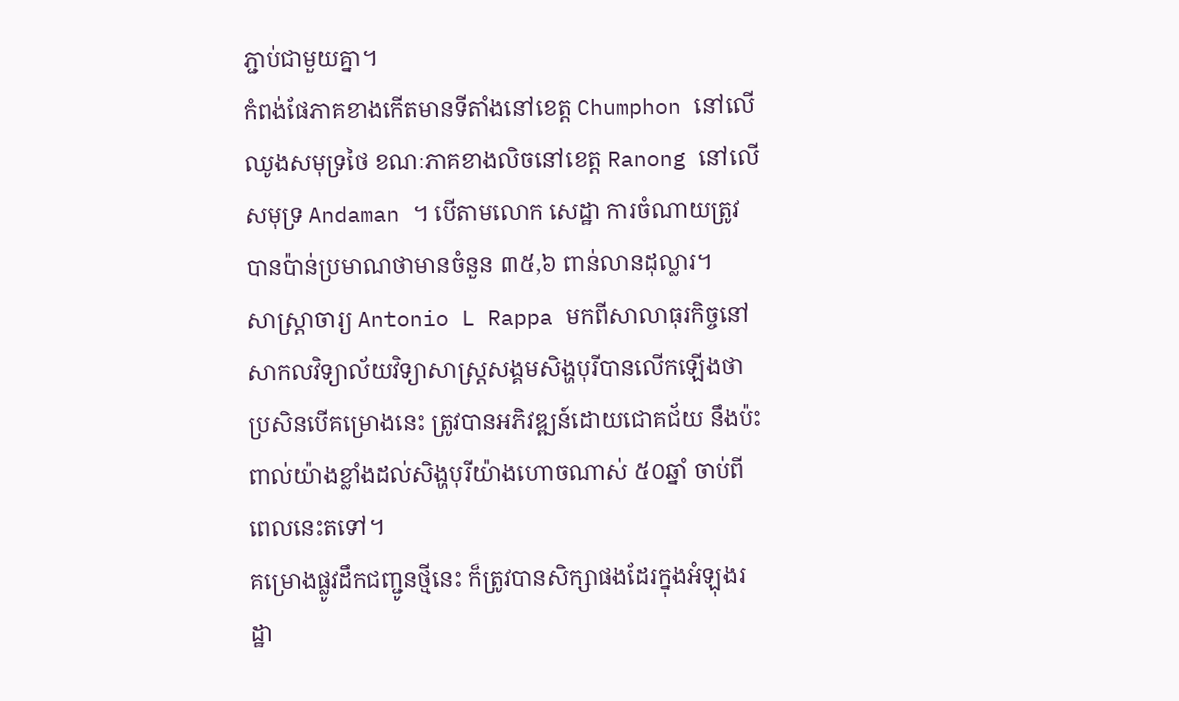ភ្ជាប់ជាមួយគ្នា។
កំពង់ផែភាគខាងកើតមានទីតាំងនៅខេត្ត Chumphon នៅលើឈូងសមុទ្រថៃ ខណៈភាគខាងលិចនៅខេត្ត Ranong នៅលើសមុទ្រ Andaman ។ បើតាមលោក សេដ្ឋា ការចំណាយត្រូវបានប៉ាន់ប្រមាណថាមានចំនួន ៣៥,៦ ពាន់លានដុល្លារ។
សាស្ត្រាចារ្យ Antonio L Rappa មកពីសាលាធុរកិច្ចនៅសាកលវិទ្យាល័យវិទ្យាសាស្ត្រសង្គមសិង្ហបុរីបានលើកឡើងថា ប្រសិនបើគម្រោងនេះ ត្រូវបានអភិវឌ្ឍន៍ដោយជោគជ័យ នឹងប៉ះពាល់យ៉ាងខ្លាំងដល់សិង្ហបុរីយ៉ាងហោចណាស់ ៥០ឆ្នាំ ចាប់ពីពេលនេះតទៅ។
គម្រោងផ្លូវដឹកជញ្ជូនថ្មីនេះ ក៏ត្រូវបានសិក្សាផងដែរក្នុងអំឡុងរដ្ឋា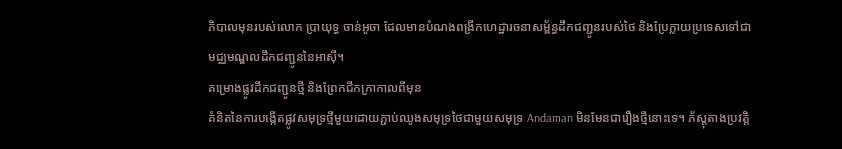ភិបាលមុនរបស់លោក ប្រាយុទ្ធ ចាន់អូចា ដែលមានបំណងពង្រីកហេដ្ឋារចនាសម្ព័ន្ធដឹកជញ្ជូនរបស់ថៃ និងប្រែក្លាយប្រទេសទៅជាមជ្ឈមណ្ឌលដឹកជញ្ជូននៃអាស៊ី។
គម្រោងផ្លូវដឹកជញ្ជូនថ្មី និងព្រែកជីកក្រាកាលពីមុន
គំនិតនៃការបង្កើតផ្លូវសមុទ្រថ្មីមួយដោយភ្ជាប់ឈូងសមុទ្រថៃជាមួយសមុទ្រ Andaman មិនមែនជារឿងថ្មីនោះទេ។ ភ័ស្តុតាងប្រវត្តិ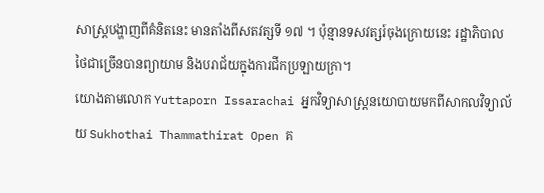សាស្ត្របង្ហាញពីគំនិតនេះ មានតាំងពីសតវត្សទី ១៧ ។ ប៉ុន្មានទសវត្សរ៍ចុងក្រោយនេះ រដ្ឋាភិបាលថៃជាច្រើនបានព្យាយាម និងបរាជ័យក្នុងការជីកប្រឡាយក្រា។
យោងតាមលោក Yuttaporn Issarachai អ្នកវិទ្យាសាស្ត្រនយោបាយមកពីសាកលវិទ្យាល័យ Sukhothai Thammathirat Open គ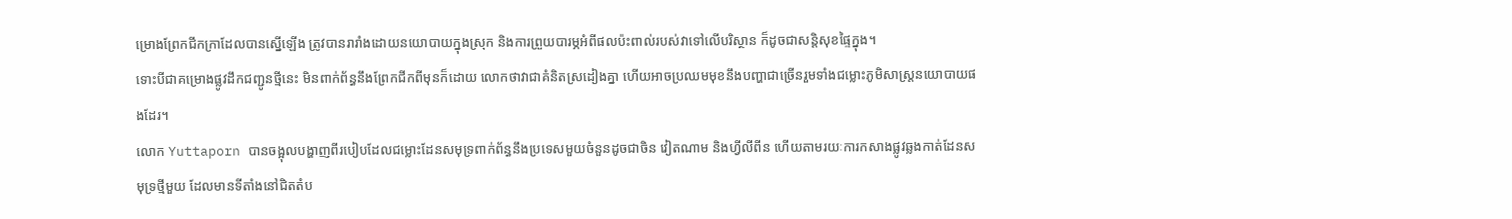ម្រោងព្រែកជីកក្រាដែលបានស្នើឡើង ត្រូវបានរារាំងដោយនយោបាយក្នុងស្រុក និងការព្រួយបារម្ភអំពីផលប៉ះពាល់របស់វាទៅលើបរិស្ថាន ក៏ដូចជាសន្តិសុខផ្ទៃក្នុង។
ទោះបីជាគម្រោងផ្លូវដឹកជញ្ជូនថ្មីនេះ មិនពាក់ព័ន្ធនឹងព្រែកជីកពីមុនក៏ដោយ លោកថាវាជាគំនិតស្រដៀងគ្នា ហើយអាចប្រឈមមុខនឹងបញ្ហាជាច្រើនរួមទាំងជម្លោះភូមិសាស្ត្រនយោបាយផងដែរ។
លោក Yuttaporn បានចង្អុលបង្ហាញពីរបៀបដែលជម្លោះដែនសមុទ្រពាក់ព័ន្ធនឹងប្រទេសមួយចំនួនដូចជាចិន វៀតណាម និងហ្វីលីពីន ហើយតាមរយៈការកសាងផ្លូវឆ្លងកាត់ដែនសមុទ្រថ្មីមួយ ដែលមានទីតាំងនៅជិតតំប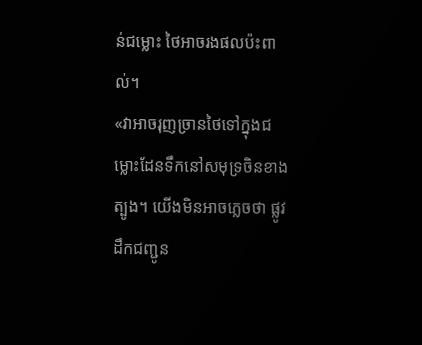ន់ជម្លោះ ថៃអាចរងផលប៉ះពាល់។
«វាអាចរុញច្រានថៃទៅក្នុងជម្លោះដែនទឹកនៅសមុទ្រចិនខាងត្បូង។ យើងមិនអាចភ្លេចថា ផ្លូវដឹកជញ្ជូន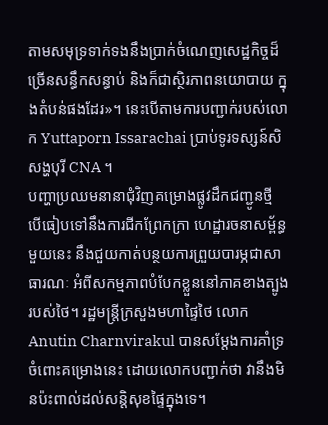តាមសមុទ្រទាក់ទងនឹងប្រាក់ចំណេញសេដ្ឋកិច្ចដ៏ច្រើនសន្ធឹកសន្ធាប់ និងក៏ជាស្ថិរភាពនយោបាយ ក្នុងតំបន់ផងដែរ»។ នេះបើតាមការបញ្ជាក់របស់លោក Yuttaporn Issarachai ប្រាប់ទូរទស្សន៍សិសង្ហបុរី CNA ។
បញ្ហាប្រឈមនានាជុំវិញគម្រោងផ្លូវដឹកជញ្ជូនថ្មី
បើធៀបទៅនឹងការជីកព្រែកក្រា ហេដ្ឋារចនាសម្ព័ន្ធមួយនេះ នឹងជួយកាត់បន្ថយការព្រួយបារម្ភជាសាធារណៈ អំពីសកម្មភាពបំបែកខ្លួននៅភាគខាងត្បូងរបស់ថៃ។ រដ្ឋមន្ត្រីក្រសួងមហាផ្ទៃថៃ លោក Anutin Charnvirakul បានសម្តែងការគាំទ្រចំពោះគម្រោងនេះ ដោយលោកបញ្ជាក់ថា វានឹងមិនប៉ះពាល់ដល់សន្តិសុខផ្ទៃក្នុងទេ។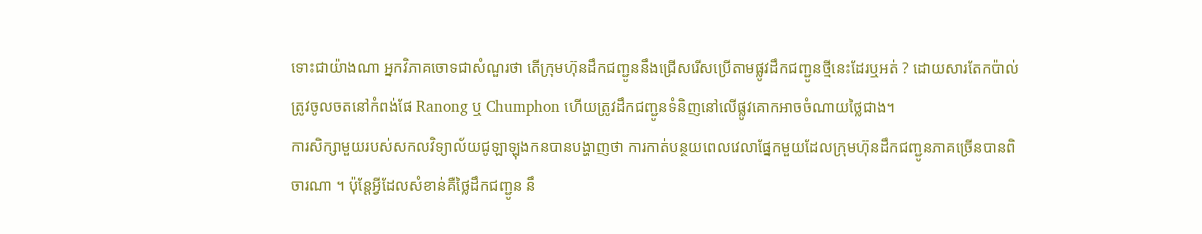ទោះជាយ៉ាងណា អ្នកវិភាគចោទជាសំណួរថា តើក្រុមហ៊ុនដឹកជញ្ជូននឹងជ្រើសរើសប្រើតាមផ្លូវដឹកជញ្ជូនថ្មីនេះដែរឬអត់ ? ដោយសារតែកប៉ាល់ត្រូវចូលចតនៅកំពង់ផែ Ranong ឬ Chumphon ហើយត្រូវដឹកជញ្ជូនទំនិញនៅលើផ្លូវគោកអាចចំណាយថ្លៃជាង។
ការសិក្សាមួយរបស់សកលវិទ្យាល័យជូឡាឡុងកនបានបង្ហាញថា ការកាត់បន្ថយពេលវេលាផ្នែកមួយដែលក្រុមហ៊ុនដឹកជញ្ជូនភាគច្រើនបានពិចារណា ។ ប៉ុន្តែអ្វីដែលសំខាន់គឺថ្លៃដឹកជញ្ជូន នឹ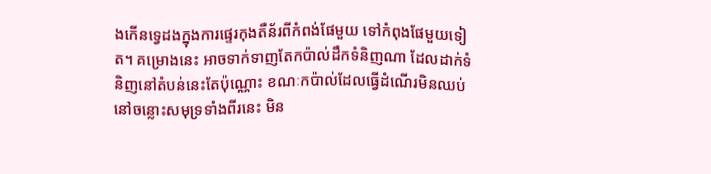ងកើនទ្វេដងក្នុងការផ្ទេរកុងតឺន័រពីកំពង់ផែមួយ ទៅកំពុងផែមួយទៀត។ គម្រោងនេះ អាចទាក់ទាញតែកប៉ាល់ដឹកទំនិញណា ដែលដាក់ទំនិញនៅតំបន់នេះតែប៉ុណ្ណោះ ខណៈកប៉ាល់ដែលធ្វើដំណើរមិនឈប់នៅចន្លោះសមុទ្រទាំងពីរនេះ មិន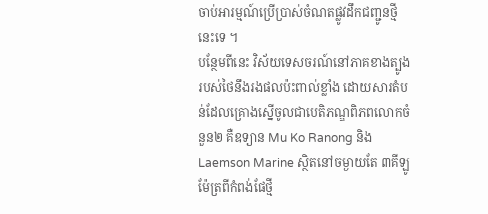ចាប់អារម្មណ៍ប្រើប្រាស់ចំណតផ្លូវដឹកជញ្ជូនថ្មីនេះទេ ។
បន្ថែមពីនេះ វិស័យទេសចរណ៍នៅភាគខាងត្បូងរបស់ថៃនឹងរងផលប៉ះពាល់ខ្លាំង ដោយសារតំបន់ដែលគ្រោងស្នើចូលជាបេតិភណ្ឌពិភពលោកចំនួន២ គឺឧទ្យាន Mu Ko Ranong និង Laemson Marine ស្ថិតនៅចម្ងាយតែ ៣គីឡូម៉ែត្រពីកំពង់ផែថ្មី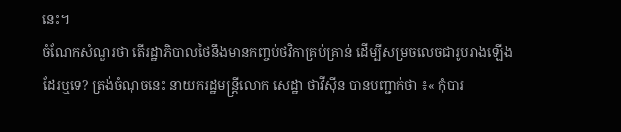នេះ។
ចំណែកសំណួរថា តើរដ្ឋាភិបាលថៃនឹងមានកញ្ចប់ថវិកាគ្រប់គ្រាន់ ដើម្បីសម្រចលេចជារូបរាងឡើងដែរឬទេ? ត្រង់ចំណុចនេះ នាយករដ្ឋមន្រ្តីលោក សេដ្ឋា ថាវីស៊ីន បានបញ្ជាក់ថា ៖« កុំបារ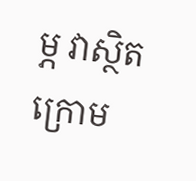ម្ភ វាស្ថិតក្រោម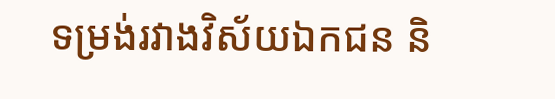ទម្រង់រវាងវិស័យឯកជន និ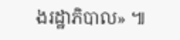ងរដ្ឋាភិបាល» ៕